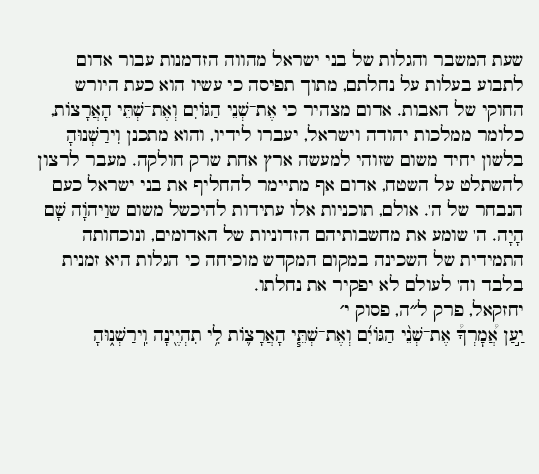שעת המשבר והגלות של בני ישראל מהווה הזדמנות עבור אדום לתבוע בעלות על נחלתם, מתוך תפיסה כי עשיו הוא כעת היורש החוקי של האבות. אדום מצהיר כי אֶת־שְׁנֵי הַגּוֹיִם וְאֶת־שְׁתֵּי הָאֲרָצוֹת, כלומר ממלכות יהודה וישראל, יעברו לידיו, והוא מתכנן וִירַשְׁנוּהָ בלשון יחיד משום שזוהי למעשה ארץ אחת שרק חולקה. מעבר לרצון להשתלט על השטח, אדום אף מתיימר להחליף את בני ישראל כעם הנבחר של ה'. אולם, תוכניות אלו עתידות להיכשל משום שוַיהֹוָה שָׁם הָיָה. ה' שומע את מחשבותיהם הזדוניות של האדומים, ונוכחותה התמידית של השכינה במקום המקדש מוכיחה כי הגלות היא זמנית בלבד וה' לעולם לא יפקיר את נחלתו.
יחזקאל, פרק ל״ה, פסוק י׳
יַ֣עַן אֲ֠מׇרְךָ֠ אֶת־שְׁנֵ֨י הַגּוֹיִ֜ם וְאֶת־שְׁתֵּ֧י הָאֲרָצ֛וֹת לִ֥י תִהְיֶ֖ינָה וִֽירַשְׁנ֑וּהָ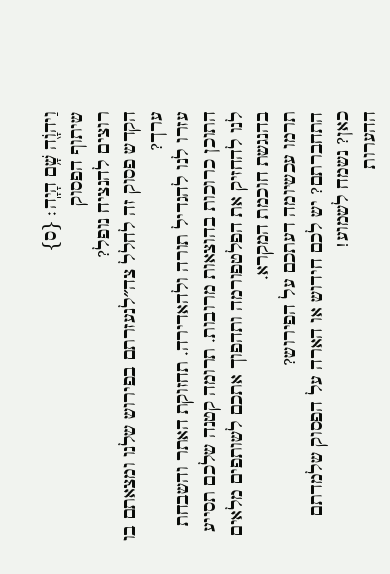וַיהֹוָ֖ה שָׁ֥ם הָיָֽה׃ {ס}
שיתוף הפסוק
רוצים להנציח נופל?
הקדש פסוק זה לחלל צה״לנעזרתם בפירוש שלנו ומצאתם בו ערך?
עזרו לנו להגדיל תורה ולהאדירה. תחזוקת האתר והשבחת התוכן כרוכות בהוצאות מרובות. תרומה קטנה שלכם תסייע לנו להחזיק את הפלטפורמה ותהפוך אתכם לשותפים מלאים בהנגשת חוכמת המקרא.
תרמו עכשיומה דעתכם על הפירוש?
התחברתם? יש לכם חידוש או הארה על הפסוק שלמדתם כאן? נשמח לשמוע!
ההערות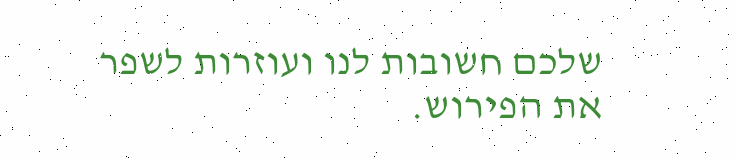שלכם חשובות לנו ועוזרות לשפר את הפירוש.